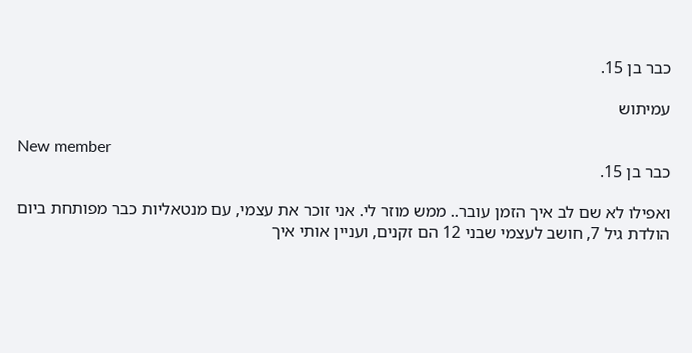כבר בן 15.

עמיתוש

New member
כבר בן 15.

ואפילו לא שם לב איך הזמן עובר.. ממש מוזר לי. אני זוכר את עצמי, עם מנטאליות כבר מפותחת ביום הולדת גיל 7, חושב לעצמי שבני 12 הם זקנים, ועניין אותי איך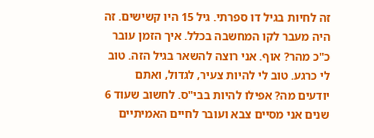זה לחיות בגיל דו ספרתי. גיל 15 היו קשישים. זה היה מעבר לקו המחשבה בכלל. איך הזמן עובר כ"כ מהר? אוף. אני רוצה להשאר בגיל הזה. טוב לי כרגע. טוב לי להיות צעיר, לגדול, ואתם יודעים מה? אפילו להיות בבי"ס. לחשוב שעוד 6 שנים אני מסיים צבא ועובר לחיים האמיתיים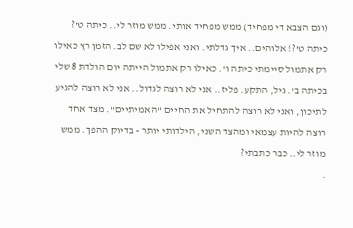(וגם הצבא די מפחיד) ממש מפחיד אותי. ממש מוזר לי.. כיתה ט'? כיתה ט'?! אלוהים.. איך גדלתי. ואני אפילו לא שם לב. הזמן רץ כאילו רק אתמול סיימתי כיתה ו'. כאילו רק אתמול הייתה יום הולדת 8 שלי בכיתה ב'. גיל, התקע. פליז.. אני לא רוצה לגדול.. אני לא רוצה להגיע לתיכון, ואני לא רוצה להתחיל את החיים "האמיתיים". מצד אחד רוצה להיות עצמאי ומהצד השני, הילדותי יותר - בדיוק ההפך. ממש מוזר לי.. כבר כתבתי?
.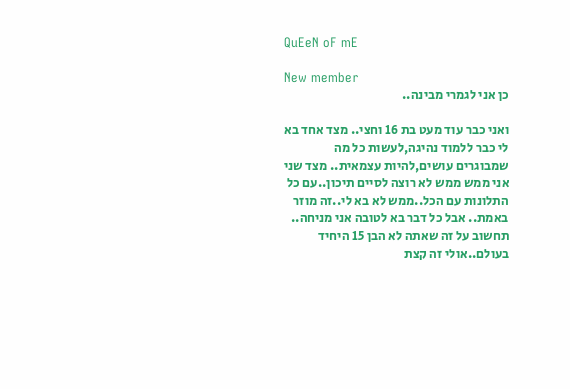QuEeN oF mE

New member
כן אני לגמרי מבינה..

ואני כבר עוד מעט בת 16 וחצי.. מצד אחד בא לי כבר ללמוד נהיגה,לעשות כל מה שמבוגרים עושים,להיות עצמאית.. מצד שני אני ממש ממש לא רוצה לסיים תיכון..עם כל התלונות עם הכל..ממש לא בא לי..זה מוזר באמת.. אבל כל דבר בא לטובה אני מניחה.. תחשוב על זה שאתה לא הבן 15 היחיד בעולם..אולי זה קצת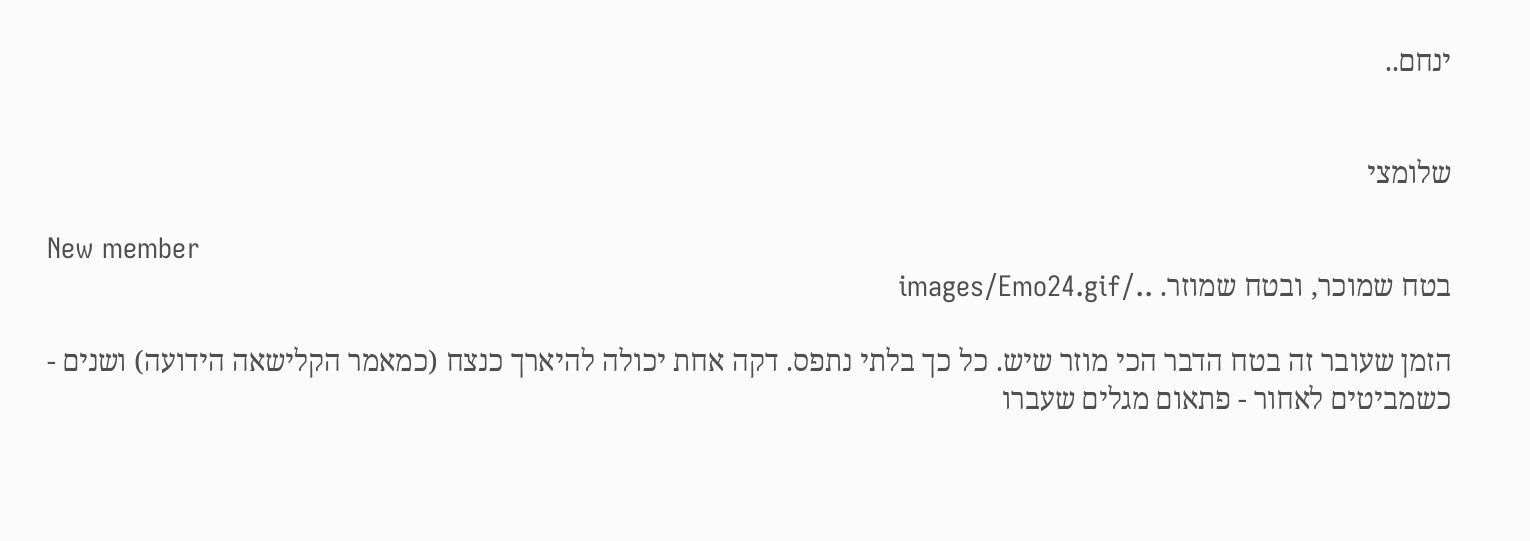ינחם..


שלומצי

New member
בטח שמוכר, ובטח שמוזר. ../images/Emo24.gif

הזמן שעובר זה בטח הדבר הכי מוזר שיש. כל כך בלתי נתפס. דקה אחת יכולה להיארך כנצח (כמאמר הקלישאה הידועה) ושנים - כשמביטים לאחור - פתאום מגלים שעברו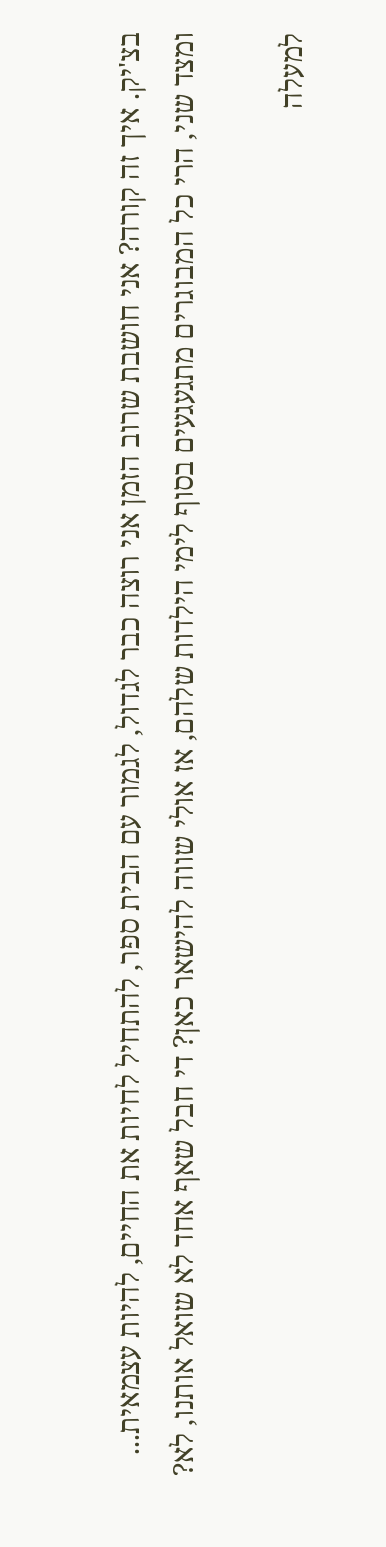בצ'יק. איך זה קורה? אני חושבת שרוב הזמן אני רוצה כבר לגדול, לגמור עם הבית ספר, להתחיל לחיות את החיים, להיות עצמאית... ומצד שני, הרי כל המבוגרים מתגעגעים בסוף לימי הילדות שלהם, אז אולי שווה להישאר כאן? די חבל שאף אחד לא שואל אותנו, לא?

למעלה